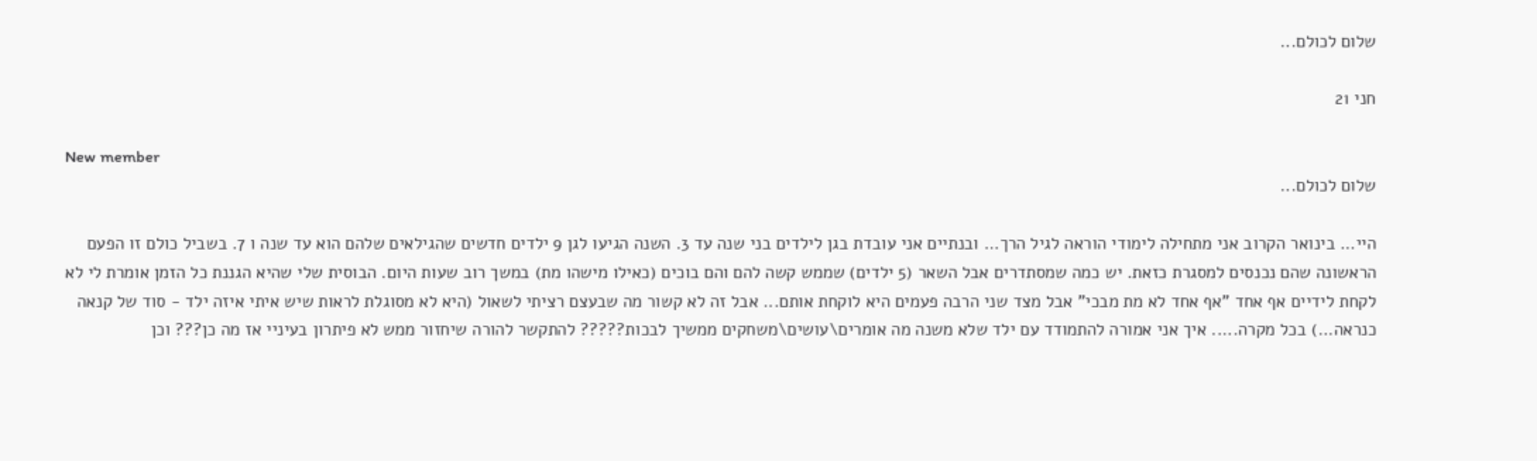שלום לכולם...

חני 21

New member
שלום לכולם...

היי... בינואר הקרוב אני מתחילה לימודי הוראה לגיל הרך... ובנתיים אני עובדת בגן לילדים בני שנה עד 3. השנה הגיעו לגן 9 ילדים חדשים שהגילאים שלהם הוא עד שנה ו 7. בשביל כולם זו הפעם הראשונה שהם נכנסים למסגרת כזאת. יש כמה שמסתדרים אבל השאר (5 ילדים) שממש קשה להם והם בוכים (כאילו מישהו מת) במשך רוב שעות היום. הבוסית שלי שהיא הגננת כל הזמן אומרת לי לא לקחת לידיים אף אחד "אף אחד לא מת מבכי" אבל מצד שני הרבה פעמים היא לוקחת אותם... אבל זה לא קשור מה שבעצם רציתי לשאול (היא לא מסוגלת לראות שיש איתי איזה ילד - סוד של קנאה כנראה...) בכל מקרה..... איך אני אמורה להתמודד עם ילד שלא משנה מה אומרים\עושים\משחקים ממשיך לבכות????? להתקשר להורה שיחזור ממש לא פיתרון בעיניי אז מה כן??? וכן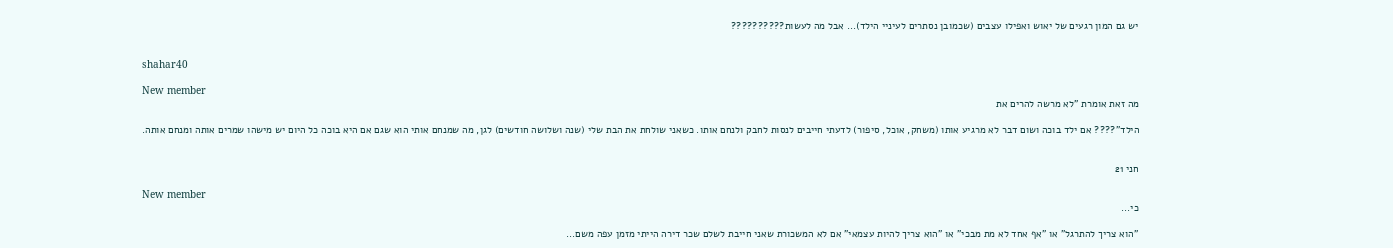יש גם המון רגעים של יאוש ואפילו עצבים (שכמובן נסתרים לעיניי הילד)... אבל מה לעשות??????????


shahar40

New member
מה זאת אומרת "לא מרשה להרים את

הילד"???? אם ילד בוכה ושום דבר לא מרגיע אותו (משחק, אוכל, סיפור) לדעתי חייבים לנסות לחבק ולנחם אותו. כשאני שולחת את הבת שלי (שנה ושלושה חודשים) לגן, מה שמנחם אותי הוא שגם אם היא בוכה כל היום יש מישהו שמרים אותה ומנחם אותה.


חני 21

New member
כי...

"הוא צריך להתרגל" או "אף אחד לא מת מבכי" או "הוא צריך להיות עצמאי" אם לא המשכורת שאני חייבת לשלם שכר דירה הייתי מזמן עפה משם...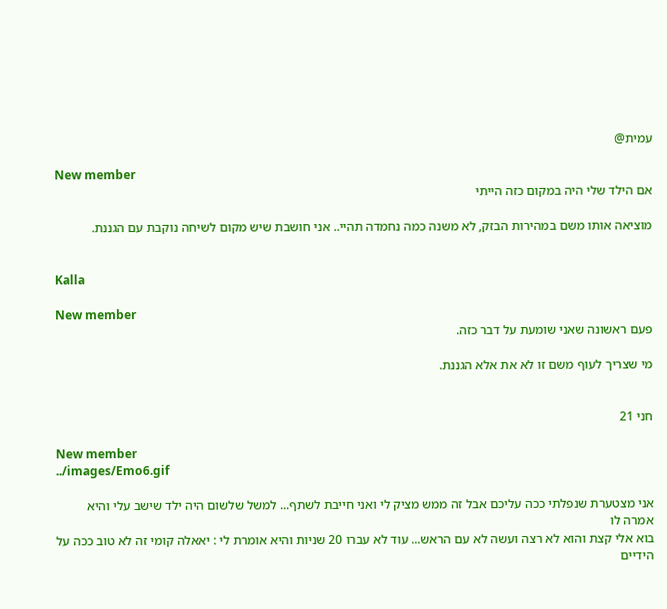עמית@

New member
אם הילד שלי היה במקום כזה הייתי

מוציאה אותו משם במהירות הבזק, לא משנה כמה נחמדה תהיי.. אני חושבת שיש מקום לשיחה נוקבת עם הגננת.


Kalla

New member
פעם ראשונה שאני שומעת על דבר כזה.

מי שצריך לעוף משם זו לא את אלא הגננת.


חני 21

New member
../images/Emo6.gif

אני מצטערת שנפלתי ככה עליכם אבל זה ממש מציק לי ואני חייבת לשתף... למשל שלשום היה ילד שישב עלי והיא אמרה לו
בוא אלי קצת והוא לא רצה ועשה לא עם הראש... עוד לא עברו 20 שניות והיא אומרת לי : יאאלה קומי זה לא טוב ככה על הידיים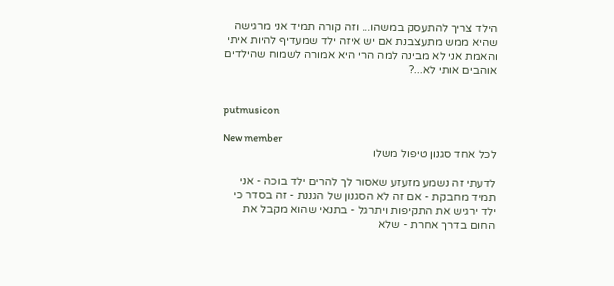הילד צריך להתעסק במשהו... וזה קורה תמיד אני מרגישה שהיא ממש מתעצבנת אם יש איזה ילד שמעדיף להיות איתי והאמת אני לא מבינה למה הרי היא אמורה לשמוח שהילדים אוהבים אותי לא...?


putmusicon

New member
לכל אחד סגנון טיפול משלו

לדעתי זה נשמע מזעזע שאסור לך להרים ילד בוכה - אני תמיד מחבקת - אם זה לא הסגנון של הגננת - זה בסדר כי ילד ירגיש את התקיפות ויתרגל - בתנאי שהוא מקבל את החום בדרך אחרת - שלא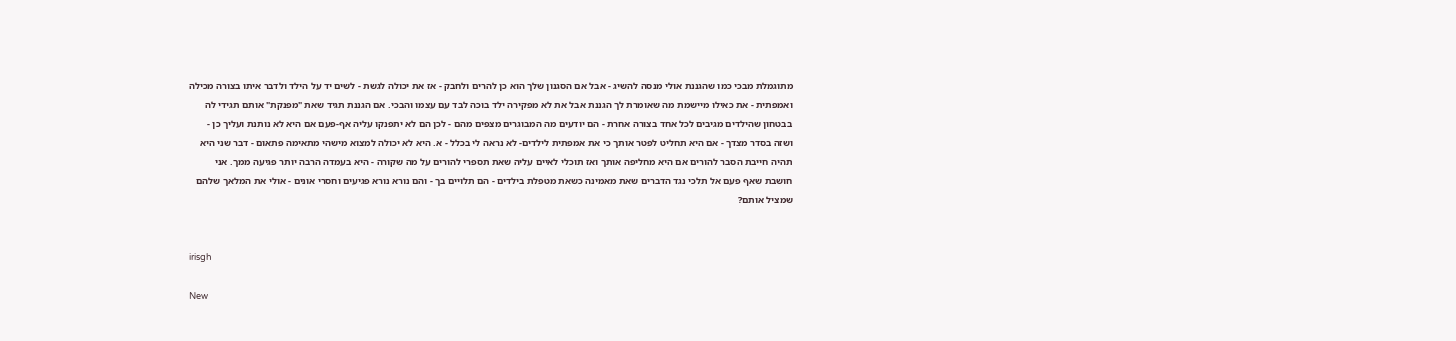מתוגמלת מבכי כמו שהגננת אולי מנסה להשיג - אבל אם הסגנון שלך הוא כן להרים ולחבק - אז את יכולה לגשת - לשים יד על הילד ולדבר איתו בצורה מכילה ואמפתית - את כאילו מיישמת מה שאומרת לך הגננת אבל את לא מפקירה ילד בוכה לבד עם עצמו והבכי. אם הגננת תגיד שאת "מפנקת" אותם תגידי לה בבטחון שהילדים מגיבים לכל אחד בצורה אחרת - הם יודעים מה המבוגרים מצפים מהם - לכן הם לא יתפנקו עליה אף-פעם אם היא לא נותנת ועליך כן - ושזה בסדר מצדך - אם היא תחליט לפטר אותך כי את אמפתית לילדים- לא נראה לי בכלל - א. היא לא יכולה למצוא מישהי מתאימה פתאום - דבר שני היא תהיה חייבת הסבר להורים אם היא מחליפה אותך ואז תוכלי לאיים עליה שאת תספרי להורים על מה שקורה - היא בעמדה הרבה יותר פגיעה ממך. אני חושבת שאף פעם אל תלכי נגד הדברים שאת מאמינה כשאת מטפלת בילדים - הם תלויים בך - והם נורא נורא פגיעים וחסרי אונים - אולי את המלאך שלהם שמציל אותם?


irisgh

New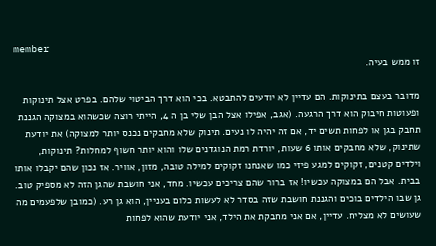member
זו ממש בעיה.

מדובר בעצם בתינוקות. הם עדיין לא יודעים להתבטא. בכי הוא דרך הביטוי שלהם. בפרט אצל תינוקות ופעוטות חיבוק הוא דרך הרגעה. (אגב, אפילו אצל הבן שלי בן ה 4, הייתי רוצה שכשהוא במצוקה הגננת תחבק בגן או לפחות תשים יד, אם זה יהיה לו נעים. תינוק שלא מחבקים נכנס יותר למצוקה) את יודעת שתינוק, שלא מחבקים אותו 6 שעות, יורדת רמת הנוגדנים שלו והוא יותר חשוף למחלות? תינוקות, וילדים קטנים, זקוקים למגע פיזי כמו שאנחנו זקוקים למילה טובה, מזון, אוויר. אז נכון שהם יקבלו אותו בבית. אבל הם במצוקה עכשיו! אז ברור שהם צריכים עכשיו. מחד, אני חושבת שהגן הזה לא מספיק טוב. גן שבו הילדים בוכים והגננת חושבת שזה בסדר לא לעשות כלום בעניין, הוא גן רע. (כמובן שלפעמים מה שעושים לא מצליח. עדיין, אם אני מחבקת את הילד, אני יודעת שהוא לפחות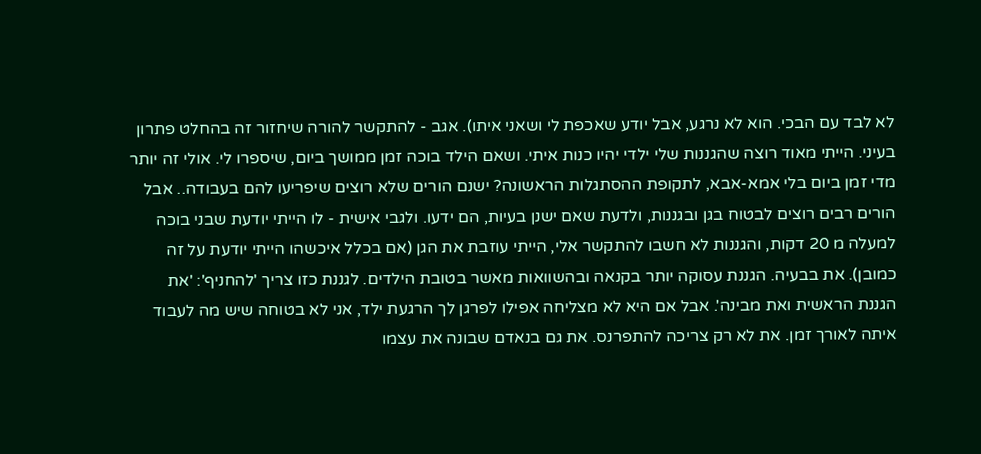לא לבד עם הבכי. הוא לא נרגע, אבל יודע שאכפת לי ושאני איתו). אגב - להתקשר להורה שיחזור זה בהחלט פתרון בעיני. הייתי מאוד רוצה שהגננות שלי ילדי יהיו כנות איתי. ושאם הילד בוכה זמן ממושך ביום, שיספרו לי. אולי זה יותר מדי זמן ביום בלי אמא-אבא, לתקופת ההסתגלות הראשונה? ישנם הורים שלא רוצים שיפריעו להם בעבודה.. אבל הורים רבים רוצים לבטוח בגן ובגננות, ולדעת שאם ישנן בעיות, הם ידעו. ולגבי אישית - לו הייתי יודעת שבני בוכה למעלה מ 20 דקות, והגננות לא חשבו להתקשר אלי, הייתי עוזבת את הגן (אם בכלל איכשהו הייתי יודעת על זה כמובן). את בבעיה. הגננת עסוקה יותר בקנאה ובהשוואות מאשר בטובת הילדים. לגננת כזו צריך 'להחניף': 'את הגננת הראשית ואת מבינה'. אבל אם היא לא מצליחה אפילו לפרגן לך הרגעת ילד, אני לא בטוחה שיש מה לעבוד איתה לאורך זמן. את לא רק צריכה להתפרנס. את גם בנאדם שבונה את עצמו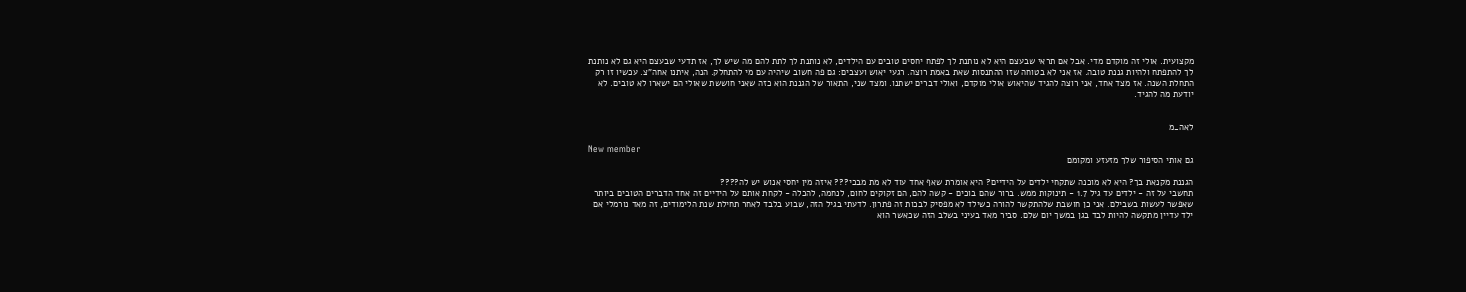מקצועית. אולי זה מוקדם מדי. אבל אם תראי שבעצם היא לא נותנת לך לפתח יחסים טובים עם הילדים, לא נותנת לך לתת להם מה שיש לך, אז תדעי שבעצם היא גם לא נותנת לך להתפתח ולהיות גננת טובה. אז אני לא בטוחה שזו ההתנסות שאת באמת רוצה. רגעי יאוש ועצבים: גם פה חשוב שיהיה עם מי להתחלק. הנה, איתנו אחה"צ. עכשיו זו רק התחלת השנה. אז מצד אחד, אני רוצה להגיד שהיאוש אולי מוקדם, ואולי דברים ישתנו. ומצד שני, התאור של הגננת הוא כזה שאני חוששת שאולי הם ישארו לא טובים. לא יודעת מה להגיד.


לאה_מ

New member
גם אותי הסיפור שלך מזעזע ומקומם

הגננת מקנאת בך? היא לא מוכנה שתקחי ילדים על הידיים? היא אומרת שאף אחד עוד לא מת מבכי??? איזה מין יחסי אנוש יש לה????
תחשבי על זה - ילדים עד גיל 1.7 - תינוקות ממש. ברור שהם בוכים - קשה להם, הם זקוקים לחום, לנחמה, להכלה - לקחת אותם על הידיים זה אחד הדברים הטובים ביותר שאפשר לעשות בשבילם. אני כן חושבת שלהתקשר להורה כשילד לא מפסיק לבכות זה פתרון. לדעתי בגיל הזה, שבוע בלבד לאחר תחילת שנת הלימודים, זה מאד נורמלי אם ילד עדיין מתקשה להיות לבד בגן במשך יום שלם. סביר מאד בעיני בשלב הזה שכאשר הוא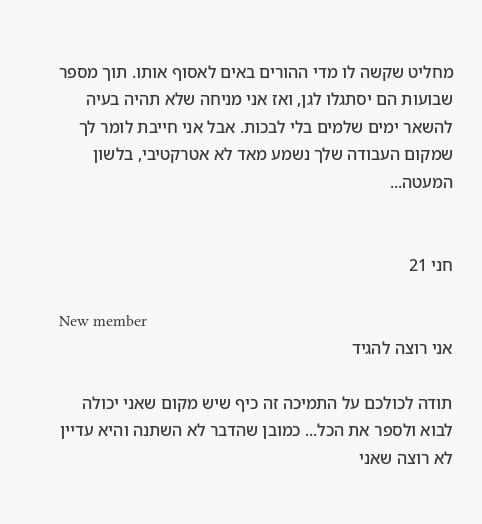מחליט שקשה לו מדי ההורים באים לאסוף אותו. תוך מספר שבועות הם יסתגלו לגן, ואז אני מניחה שלא תהיה בעיה להשאר ימים שלמים בלי לבכות. אבל אני חייבת לומר לך שמקום העבודה שלך נשמע מאד לא אטרקטיבי, בלשון המעטה...


חני 21

New member
אני רוצה להגיד

תודה לכולכם על התמיכה זה כיף שיש מקום שאני יכולה לבוא ולספר את הכל... כמובן שהדבר לא השתנה והיא עדיין לא רוצה שאני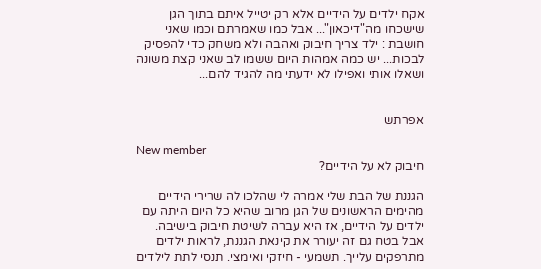אקח ילדים על הידיים אלא רק יטייל איתם בתוך הגן שישכחו מה"דיכאון"... אבל כמו שאמרתם וכמו שאני חושבת : ילד צריך חיבוק ואהבה ולא משחק כדי להפסיק לבכות... יש כמה אמהות היום ששמו לב שאני קצת משונה ושאלו אותי ואפילו לא ידעתי מה להגיד להם...


אפרתש

New member
חיבוק לא על הידיים?

הגננת של הבת שלי אמרה לי שהלכו לה שרירי הידיים מהימים הראשונים של הגן מרוב שהיא כל היום היתה עם ילדים על הידיים, אז היא עברה לשיטת חיבוק בישיבה. אבל בטח גם זה יעורר את קינאת הגננת, לראות ילדים מתרפקים עלייך. תשמעי - חיזקי ואימצי. תנסי לתת לילדים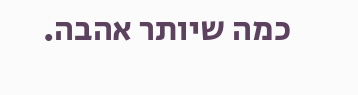כמה שיותר אהבה.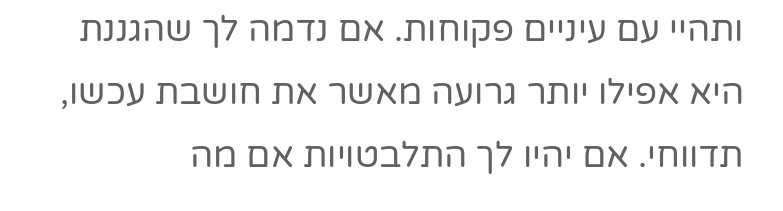ותהיי עם עיניים פקוחות. אם נדמה לך שהגננת היא אפילו יותר גרועה מאשר את חושבת עכשו, תדווחי. אם יהיו לך התלבטויות אם מה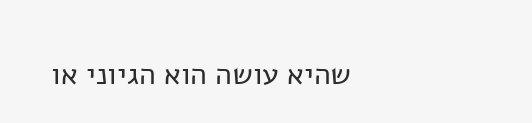שהיא עושה הוא הגיוני או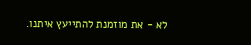לא - את מוזמנת להתייעץ איתנו.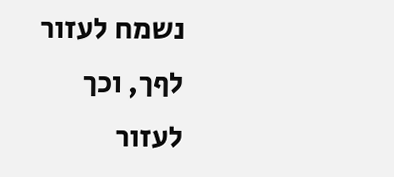נשמח לעזור לףך, וכך לעזור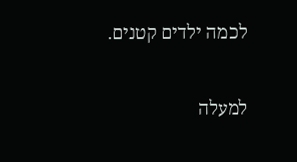לכמה ילדים קטנים.

למעלה